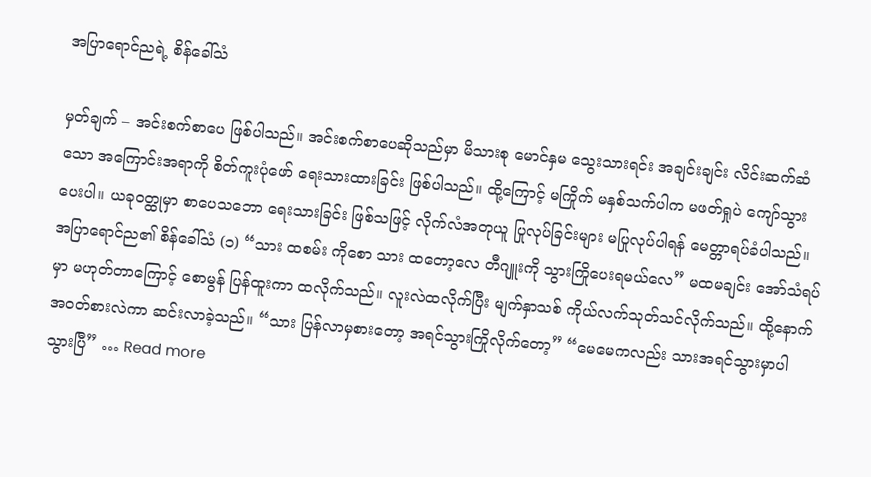အပြာရောင်ညရဲ့ စိန်ခေါ်သံ

မှတ်ချက် – အင်းစက်စာပေ ဖြစ်ပါသည်။ အင်းစက်စာပေဆိုသည်မှာ မိသားစု မောင်နှမ သွေးသားရင်း အချင်းချင်း လိင်းဆက်ဆံသော အကြောင်းအရာကို စိတ်ကူးပုံဖော် ရေးသားထားခြင်း ဖြစ်ပါသည်။ ထို့ကြောင့် မကြိုက် မနှစ်သက်ပါက မဖတ်ရှုပဲ ကျော်သွားပေးပါ။ ယခုဝတ္ထုမှာ စာပေသဘော ရေးသားခြင်း ဖြစ်သဖြင့် လိုက်လံအတုယူ ပြုလုပ်ခြင်းများ မပြုလုပ်ပါရန် မေတ္တာရပ်ခံပါသည်။ အပြာရောင်ည၏ စိန်ခေါ်သံ (၁) “သား ထစမ်း ကိုစော သား ထတော့လေ တီဂျူးကို သွားကြိုပေးရမယ်လေ” မထမချင်း အော်သံရပ်မှာ မဟုတ်တာကြောင့် စောမွန် ပြန်ထူးကာ ထလိုက်သည်။ လူးလဲထလိုက်ပြီး မျက်နှာသစ် ကိုယ်လက်သုတ်သင်လိုက်သည်။ ထို့နောက် အဝတ်စားလဲကာ ဆင်းလာခဲ့သည်။ “သား ပြန်လာမှစားတော့ အရင်သွားကြိုလိုက်တော့” “မေမေကလည်း သားအရင်သွားမှာပါ သွားပြီ” … Read more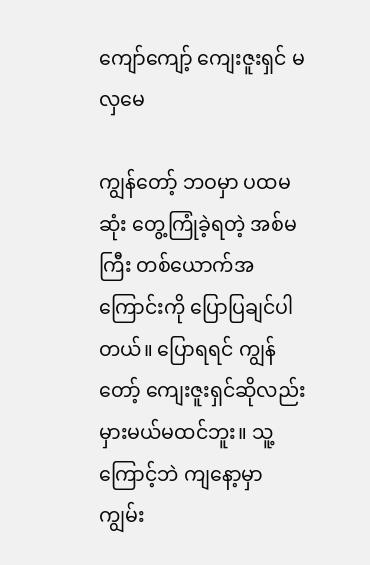ကျော်ကျော့် ကျေးဇူးရှင် မလှမေ

ကျွန်တော့် ဘဝမှာ ပထမဆုံး တွေ့ကြုံခဲ့ရတဲ့ အစ်မကြီး တစ်ယောက်အကြောင်းကို ပြောပြချင်ပါတယ်။ ပြောရရင် ကျွန်တော့် ကျေးဇူးရှင်ဆိုလည်း မှားမယ်မထင်ဘူး။ သူ့ကြောင့်ဘဲ ကျနော့မှာ ကျွမ်း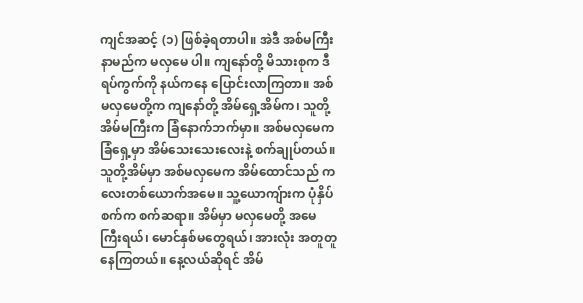ကျင်အဆင့် (၁) ဖြစ်ခဲ့ရတာပါ။ အဲဒီ အစ်မကြီး နာမည်က မလှမေ ပါ။ ကျနော်တို့ မိသားစုက ဒီရပ်ကွက်ကို နယ်ကနေ ပြောင်းလာကြတာ။ အစ်မလှမေတို့က ကျနော်တို့ အိမ်ရှေ့အိမ်က၊ သူတို့အိမ်မကြီးက ခြံနောက်ဘက်မှာ။ အစ်မလှမေက ခြံရှေ့မှာ အိမ်သေးသေးလေးနဲ့ စက်ချုပ်တယ်။ သူတို့အိမ်မှာ အစ်မလှမေက အိမ်ထောင်သည် ကလေးတစ်ယောက်အမေ။ သူ့ယောကျ်ားက ပုံနှိပ်စက်က စက်ဆရာ။ အိမ်မှာ မလှမေတို့ အမေကြီးရယ်၊ မောင်နှစ်မတွေရယ်၊ အားလုံး အတူတူ နေကြတယ်။ နေ့လယ်ဆိုရင် အိမ်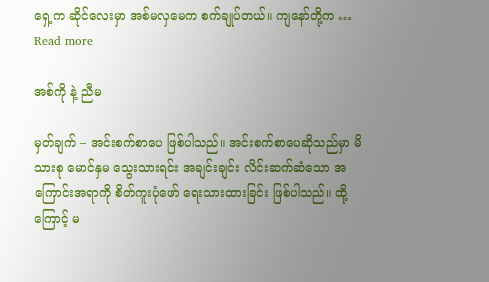ရှေ့က ဆိုင်လေးမှာ အစ်မလှမေက စက်ချုပ်တယ်။ ကျနော်တို့က … Read more

အစ်ကို နဲ့ ညီမ

မှတ်ချက် – အင်းစက်စာပေ ဖြစ်ပါသည်။ အင်းစက်စာပေဆိုသည်မှာ မိသားစု မောင်နှမ သွေးသားရင်း အချင်းချင်း လိင်းဆက်ဆံသော အကြောင်းအရာကို စိတ်ကူးပုံဖော် ရေးသားထားခြင်း ဖြစ်ပါသည်။ ထို့ကြောင့် မ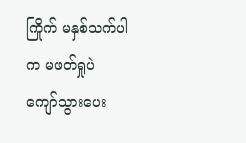ကြိုက် မနှစ်သက်ပါက မဖတ်ရှုပဲ ကျော်သွားပေး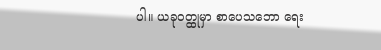ပါ။ ယခုဝတ္ထုမှာ စာပေသဘော ရေး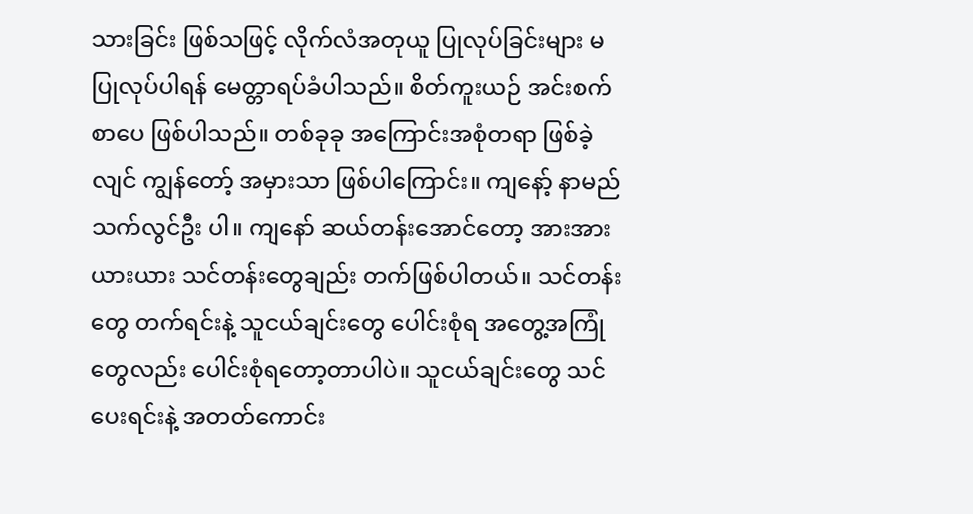သားခြင်း ဖြစ်သဖြင့် လိုက်လံအတုယူ ပြုလုပ်ခြင်းများ မပြုလုပ်ပါရန် မေတ္တာရပ်ခံပါသည်။ စိတ်ကူးယဉ် အင်းစက်စာပေ ဖြစ်ပါသည်။ တစ်ခုခု အကြောင်းအစုံတရာ ဖြစ်ခဲ့လျင် ကျွန်တော့် အမှားသာ ဖြစ်ပါကြောင်း။ ကျနော့် နာမည် သက်လွင်ဦး ပါ။ ကျနော် ဆယ်တန်းအောင်တော့ အားအားယားယား သင်တန်းတွေချည်း တက်ဖြစ်ပါတယ်။ သင်တန်းတွေ တက်ရင်းနဲ့ သူငယ်ချင်းတွေ ပေါင်းစုံရ အတွေ့အကြုံတွေလည်း ပေါင်းစုံရတော့တာပါပဲ။ သူငယ်ချင်းတွေ သင်ပေးရင်းနဲ့ အတတ်ကောင်း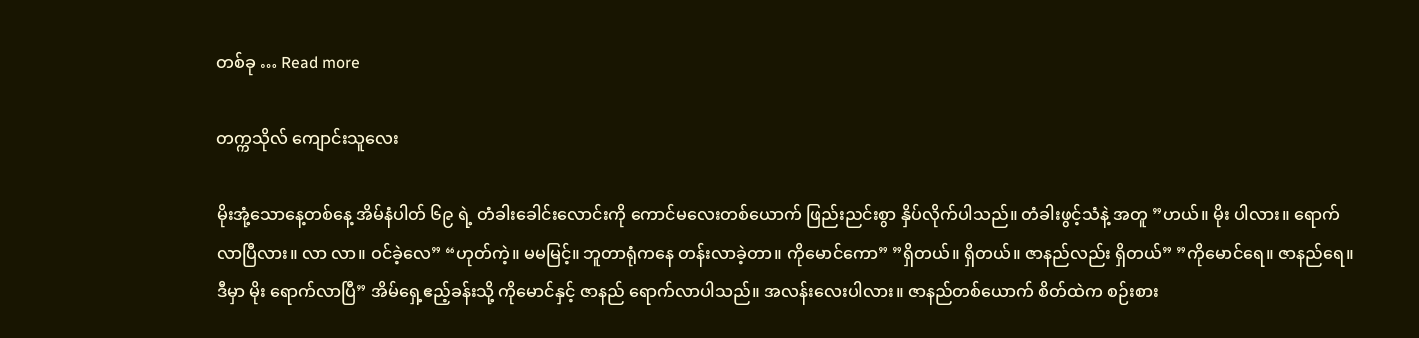တစ်ခု … Read more

တက္ကသိုလ် ကျောင်းသူလေး

မိုးအုံ့သောနေ့တစ်နေ့ အိမ်နံပါတ် ၆၉ ရဲ့ တံခါးခေါင်းလောင်းကို ကောင်မလေးတစ်ယောက် ဖြည်းညင်းစွာ နှိပ်လိုက်ပါသည်။ တံခါးဖွင့်သံနဲ့ အတူ ”ဟယ်။ မိုး ပါလား။ ရောက်လာပြီလား။ လာ လာ။ ဝင်ခဲ့လေ” “ဟုတ်ကဲ့။ မမမြင့်။ ဘူတာရုံကနေ တန်းလာခဲ့တာ။ ကိုမောင်ကော” ”ရှိတယ်။ ရှိတယ်။ ဇာနည်လည်း ရှိတယ်” ”ကိုမောင်ရေ။ ဇာနည်ရေ။ ဒီမှာ မိုး ရောက်လာပြီ” အိမ်ရှေ့ဧည့်ခန်းသို့ ကိုမောင်နှင့် ဇာနည် ရောက်လာပါသည်။ အလန်းလေးပါလား။ ဇာနည်တစ်ယောက် စိတ်ထဲက စဉ်းစား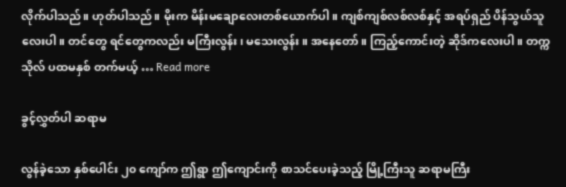လိုက်ပါသည်။ ဟုတ်ပါသည်။ မိုးက မိန်းမချောလေးတစ်ယောက်ပါ။ ကျစ်ကျစ်လစ်လစ်နှင့် အရပ်ရှည် ပိန်သွယ်သူလေးပါ။ တင်တွေ ရင်တွေကလည်း မကြီးလွန်း၊ မသေးလွန်း။ အနေတော်။ ကြည့်ကောင်းတဲ့ ဆိုဒ်ကလေးပါ။ တက္ကသိုလ် ပထမနှစ် တက်မယ့် … Read more

ခွင့်လွှတ်ပါ ဆရာမ

လွန်ခဲ့သော နှစ်ပေါင်း ၂၀ ကျော်က ဤရွာ ဤကျောင်းကို စာသင်ပေးခဲ့သည့် မြို့ကြီးသူ ဆရာမကြီး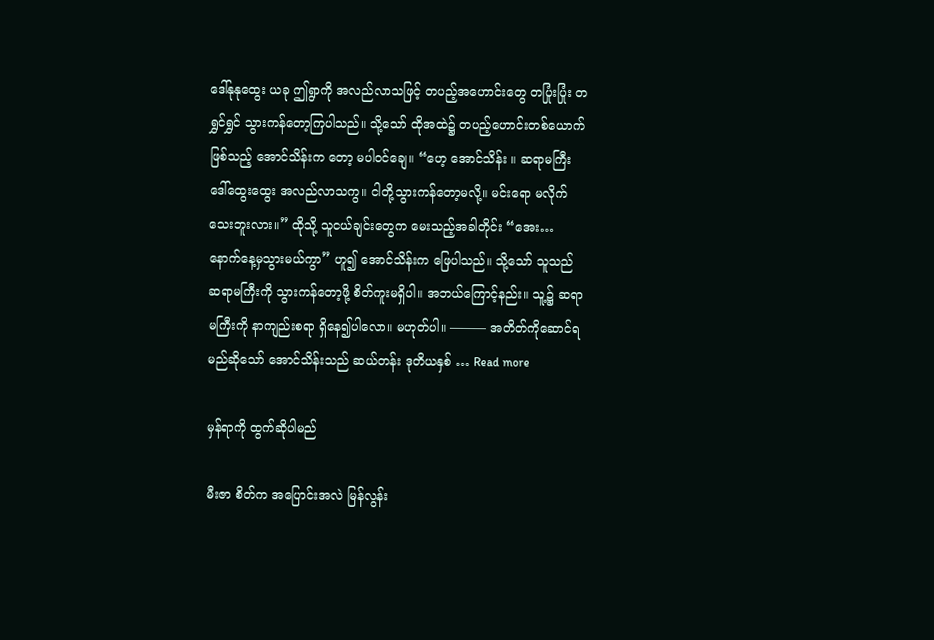ဒေါ်နုနုထွေး ယခု ဤရွာကို အလည်လာသဖြင့် တပည့်အဟောင်းတွေ တပြုံးပြုံး တရွှင်ရွှင် သွားကန်တော့ကြပါသည်။ သို့သော် ထိုအထဲ၌ တပည့်ဟောင်းတစ်ယောက်ဖြစ်သည့် အောင်သိန်းက တော့ မပါဝင်ချေ။ “ဟေ့ အောင်သိန်း ။ ဆရာမကြီး ဒေါ်ထွေးထွေး အလည်လာသကွ။ ငါတို့သွားကန်တော့မလို့။ မင်းရော မလိုက်သေးဘူးလား။” ထိုသို့ သူငယ်ချင်းတွေက မေးသည့်အခါတိုင်း “အေး… နောက်နေ့မှသွားမယ်ကွာ” ဟူ၍ အောင်သိန်းက ဖြေပါသည်။ သို့သော် သူသည် ဆရာမကြီးကို သွားကန်တော့ဖို့ စိတ်ကူးမရှိပါ။ အဘယ်ကြောင့်နည်း။ သူ့၌ ဆရာမကြီးကို နာကျည်းစရာ ရှိနေ၍ပါလော။ မဟုတ်ပါ။ ——— အတိတ်ကိုဆောင်ရမည်ဆိုသော် အောင်သိန်းသည် ဆယ်တန်း ဒုတိယနှစ် … Read more

မှန်ရာကို ထွက်ဆိုပါမည်

မီးဇာ စိတ်က အပြောင်းအလဲ မြန်လွန်း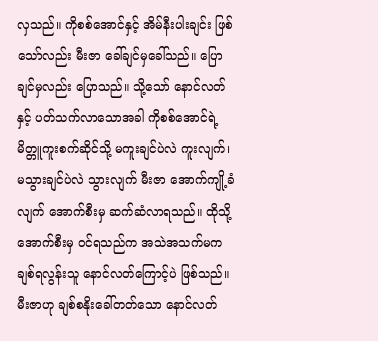လှသည်။ ကိုစစ်အောင်နှင့် အိမ်နီးပါးချင်း ဖြစ်သော်လည်း မီးဇာ ခေါ်ချင်မှခေါ်သည်။ ပြောချင်မှလည်း ပြောသည်။ သို့သော် နောင်လတ် နှင့် ပတ်သက်လာသောအခါ ကိုစစ်အောင်ရဲ့ မိတ္တူကူးစက်ဆိုင်သို့ မကူးချင်ပဲလဲ ကူးလျက်၊ မသွားချင်ပဲလဲ သွားလျက် မီးဇာ အောက်ကျို့ခံလျက် အောက်စီးမှ ဆက်ဆံလာရသည်။ ထိုသို့ အောက်စီးမှ ဝင်ရသည်က အသဲအသက်မက ချစ်ရလွန်းသူ နောင်လတ်ကြောင့်ပဲ ဖြစ်သည်။ မီးဇာဟု ချစ်စနိုးခေါ်တတ်သော နောင်လတ်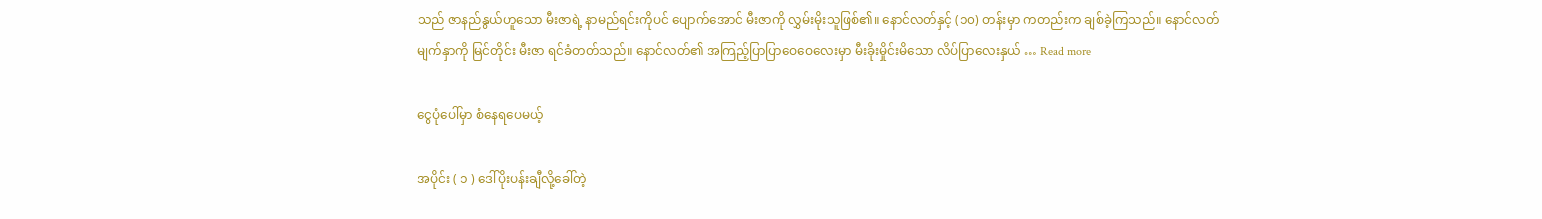သည် ဇာနည်နွယ်ဟူသော မီးဇာရဲ့ နာမည်ရင်းကိုပင် ပျောက်အောင် မီးဇာကို လွှမ်းမိုးသူဖြစ်၏။ နောင်လတ်နှင့် (၁၀) တန်းမှာ ကတည်းက ချစ်ခဲ့ကြသည်။ နောင်လတ် မျက်နှာကို မြင်တိုင်း မီးဇာ ရင်ခံတတ်သည်။ နောင်လတ်၏ အကြည့်ပြာပြာဝေဝေလေးမှာ မီးခိုးမှိုင်းမိသော လိပ်ပြာလေးနှယ် … Read more

ငွေပုံပေါ်မှာ စံနေရပေမယ့်

အပိုင်း ( ၁ ) ဒေါ်ပိုးပန်းချီလို့ခေါ်တဲ့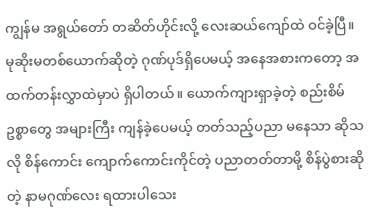ကျွန်မ အရွယ်တော် တဆိတ်ဟိုင်းလို့ လေးဆယ်ကျော်ထဲ ဝင်ခဲ့ပြီ။ မုဆိုးမတစ်ယောက်ဆိုတဲ့ ဂုဏ်ပုဒ်ရှိပေမယ့် အနေအစားကတော့ အထက်တန်းလွှာထဲမှာပဲ ရှိပါတယ်။ ယောက်ကျားရှာခဲ့တဲ့ စည်းစိမ်ဥစ္စာတွေ အများကြီး ကျန်ခဲ့ပေမယ့် တတ်သည့်ပညာ မနေသာ ဆိုသလို စိန်ကောင်း ကျောက်ကောင်းကိုင်တဲ့ ပညာတတ်တာမို့ စိန်ပွဲစားဆိုတဲ့ နာမဂုဏ်လေး ရထားပါသေး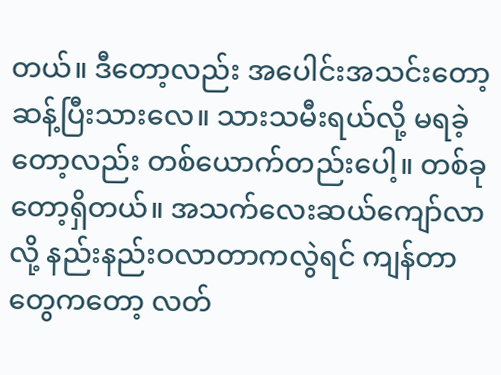တယ်။ ဒီတော့လည်း အပေါင်းအသင်းတော့ ဆန့်ပြီးသားလေ။ သားသမီးရယ်လို့ မရခဲ့တော့လည်း တစ်ယောက်တည်းပေါ့။ တစ်ခုတော့ရှိတယ်။ အသက်လေးဆယ်ကျော်လာလို့ နည်းနည်းဝလာတာကလွဲရင် ကျန်တာတွေကတော့ လတ်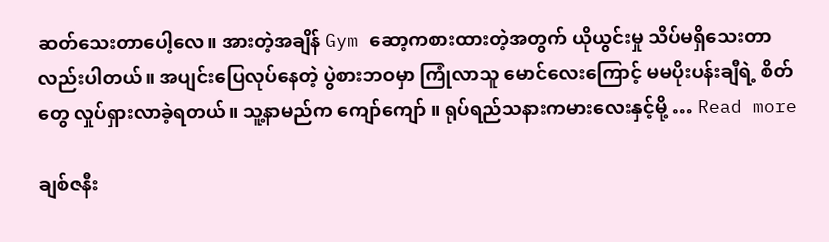ဆတ်သေးတာပေါ့လေ။ အားတဲ့အချိန် Gym ဆော့ကစားထားတဲ့အတွက် ယိုယွင်းမှု သိပ်မရှိသေးတာလည်းပါတယ်။ အပျင်းပြေလုပ်နေတဲ့ ပွဲစားဘဝမှာ ကြုံလာသူ မောင်လေးကြောင့် မမပိုးပန်းချီရဲ့ စိတ်တွေ လှုပ်ရှားလာခဲ့ရတယ်။ သူ့နာမည်က ကျော်ကျော် ။ ရုပ်ရည်သနားကမားလေးနှင့်မို့ … Read more

ချစ်ဇနီး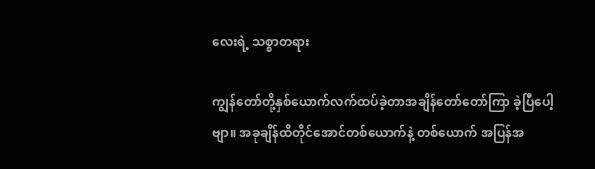လေးရဲ့ သစ္စာတရား

ကျွန်တော်တို့နှစ်ယောက်လက်ထပ်ခဲ့တာအချိန်တော်တော်ကြာ ခဲ့ပြီပေါ့ဗျာ။ အခုချိန်ထိတိုင်အောင်တစ်ယောက်နဲ့ တစ်ယောက် အပြန်အ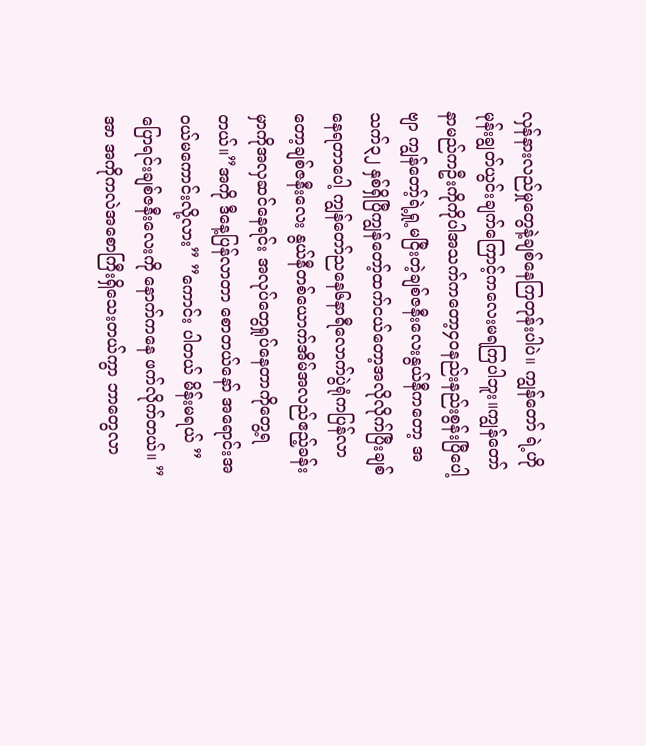လှန်နားလည်မှုတွေနဲ့ချစ်နေကြတုန်းပါပဲ။ ကျွန်တော် ရဲ့ဟိုမုန်းချွတ်ယွင်းချက်ကြောင့်ကလေးမရကြပါဘူး။ကျွန်တော် နာမည်ကဦးကိုကိုပါအသက်ကတော့၄၀နည်းနည်းစွန်းပြီပေါ့ဗျာ ကျွန်တော့်ရဲ့ရှု့မငြီးတဲ့ချစ်ဇနီးလေးနွယ်နီကတော့ အသက်၃၂ နှစ်ရှိပြီကျွန်တော့်ထက်ငယ်တော့အလိုလိုက်ပြီးချစ်နေရတာပေါ့ ကျွန်တော်ညနေ၆နာရီလောက်ပွဲရုံကပြန်လာတော့ချစ်ဇနီးလေး နွယ်နီတစ်ယောက်အိမ်အလည်ဧည့်ခန်းမှာကိုအလှဆင်နေရင်း အလုပ်တွေရှုပ်နေတာကိုတွေ့ရတယ်။”အကို ဒီနေ့ပြန်လာတာ စောတယ်နော် အရောင်းအဝယ်မကောင်းလို့လား” ”ကောင်း ပါတယ် မိန်းမရယ် ” ပြောရင်းချစ်ဇနီးလေးကို နောက်ကနေ ဖက်လိုက်တယ်။ ”အာ အကိုကလဲအစောကြီးရှိသေးတယ်ကွာ ဘာတွေလာ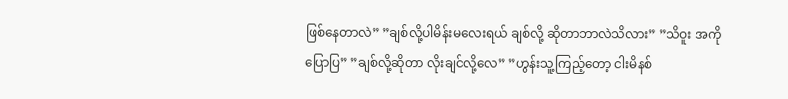ဖြစ်နေတာလဲ” ”ချစ်လို့ပါမိန်းမလေးရယ် ချစ်လို့ ဆိုတာဘာလဲသိလား” ”သိဝူး အကိုပြောပြ” ”ချစ်လို့ဆိုတာ လိုးချင်လို့လေ” ”ဟွန်းသူ့ကြည့်တော့ ငါးမိနစ်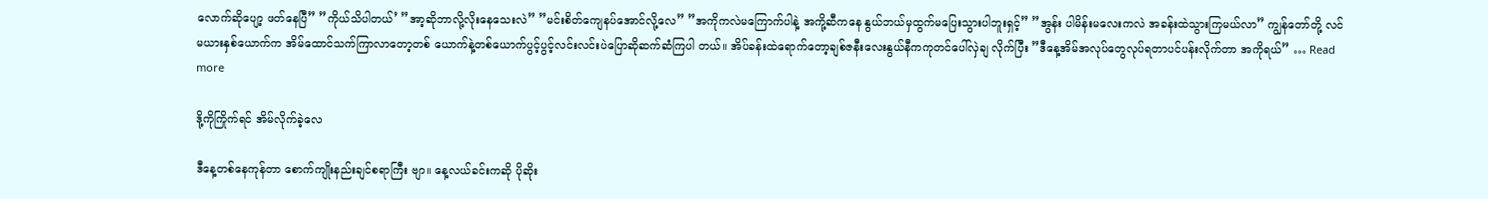လောက်ဆိုပျော့ ဖတ်နေပြီ” ”ကိုယ်သိပါတယ်’ ”အာ့ဆိုဘာလို့လိုးနေသေးလဲ” ”မင်းစိတ်ကျေနပ်အောင်လို့လေ” ”အကိုကလဲမကြောက်ပါနဲ့ အကို့ဆီကနေ နွယ်ဘယ်မှထွက်မပြေးသွားပါဘူးရှင့်” ”အွန်း ပါမိန်းမလေးကလဲ အခန်းထဲသွားကြမယ်လာ” ကျွန်တော်တို့ လင်မယားနှစ်ယောက်က အိမ်ထောင်သက်ကြာလာတော့တစ် ယောက်နဲ့တစ်ယောက်ပွင့်ပွင့်လင်းလင်းပဲပြောဆိုဆက်ဆံကြပါ တယ်။ အိပ်ခန်းထဲရောက်တော့ချစ်ဇနီးလေးနွယ်နီကကုတင်ပေါ်လှဲချ လိုက်ပြီး ”ဒီနေ့အိမ်အလုပ်တွေလုပ်ရတာပင်ပန်းလိုက်တာ အကိုရယ်” … Read more

ဒို့ကိုကြိုက်ရင် အိမ်လိုက်ခဲ့လေ

ဒီနေ့တစ်နေကုန်တာ စောက်ကျိုးနည်းချင်စရာကြီး ဗျာ။ နေ့လယ်ခင်းကဆို ပိုဆိုး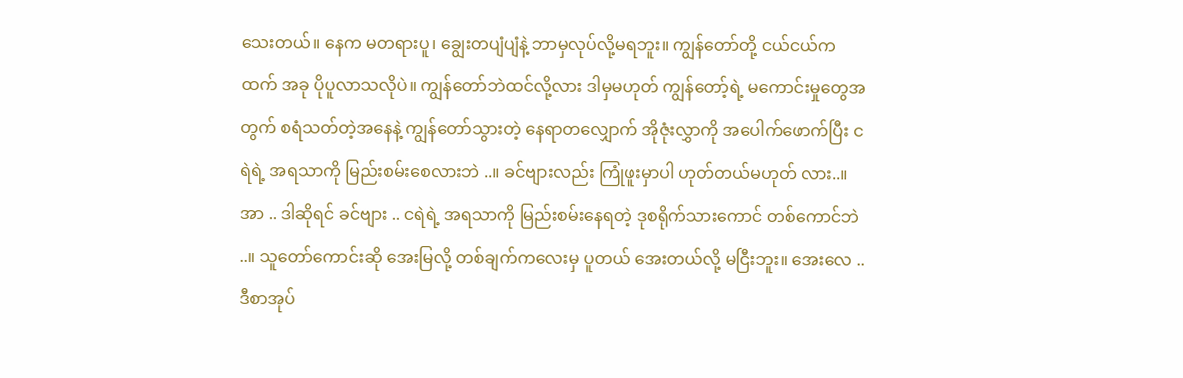သေးတယ်။ နေက မတရားပူ၊ ချွေးတပျံပျံနဲ့ ဘာမှလုပ်လို့မရဘူး။ ကျွန်တော်တို့ ငယ်ငယ်ကထက် အခု ပိုပူလာသလိုပဲ။ ကျွန်တော်ဘဲထင်လို့လား ဒါမှမဟုတ် ကျွန်တော့်ရဲ့ မကောင်းမှုတွေအတွက် စရံသတ်တဲ့အနေနဲ့ ကျွန်တော်သွားတဲ့ နေရာတလျှောက် အိုဇုံးလွှာကို အပေါက်ဖောက်ပြီး ငရဲရဲ့ အရသာကို မြည်းစမ်းစေလားဘဲ ..။ ခင်ဗျားလည်း ကြုံဖူးမှာပါ ဟုတ်တယ်မဟုတ် လား..။ အာ .. ဒါဆိုရင် ခင်ဗျား .. ငရဲရဲ့ အရသာကို မြည်းစမ်းနေရတဲ့ ဒုစရိုက်သားကောင် တစ်ကောင်ဘဲ ..။ သူတော်ကောင်းဆို အေးမြလို့ တစ်ချက်ကလေးမှ ပူတယ် အေးတယ်လို့ မငြီးဘူး။ အေးလေ .. ဒီစာအုပ်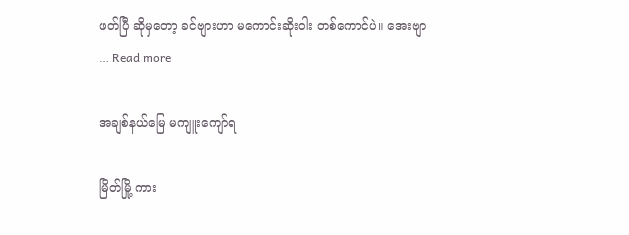ဖတ်ပြီ ဆိုမှတော့ ခင်ဗျားဟာ မကောင်းဆိုးဝါး တစ်ကောင်ပဲ။ အေးဗျာ … Read more

အချစ်နယ်မြေ မကျူးကျော်ရ

မြိတ်မြို့ ကား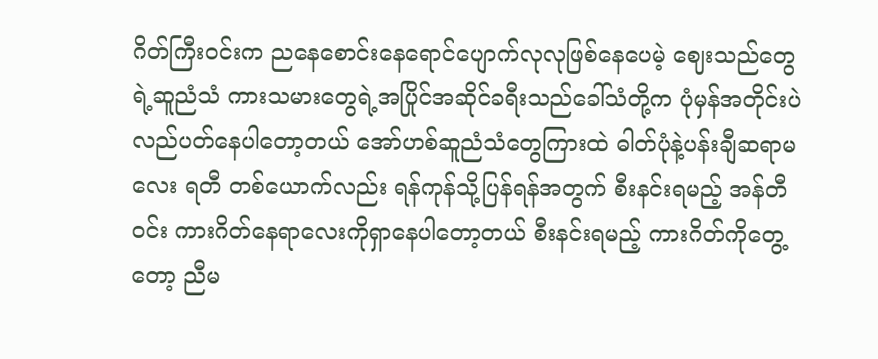ဂိတ်ကြီးဝင်းက ညနေစောင်းနေရောင်ပျောက်လုလုဖြစ်နေပေမဲ့ ဈေးသည်တွေရဲ့ဆူညံသံ ကားသမားတွေရဲ့အပြိုင်အဆိုင်ခရီးသည်ခေါ်သံတို့က ပုံမှန်အတိုင်းပဲလည်ပတ်နေပါတော့တယ် အော်ဟစ်ဆူညံသံတွေကြားထဲ ဓါတ်ပုံနဲ့ပန်းချီဆရာမလေး ရတီ တစ်ယောက်လည်း ရန်ကုန်သို့ပြန်ရန်အတွက် စီးနင်းရမည့် အန်တီဝင်း ကားဂိတ်နေရာလေးကိုရှာနေပါတော့တယ် စီးနင်းရမည့် ကားဂိတ်ကိုတွေ့တော့ ညီမ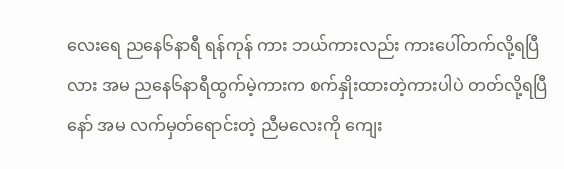လေးရေ ညနေ၆နာရီ ရန်ကုန် ကား ဘယ်ကားလည်း ကားပေါ်တက်လို့ရပြီလား အမ ညနေ၆နာရီထွက်မဲ့ကားက စက်နှိုးထားတဲ့ကားပါပဲ တတ်လို့ရပြီနော် အမ လက်မှတ်ရောင်းတဲ့ ညီမလေးကို ကျေး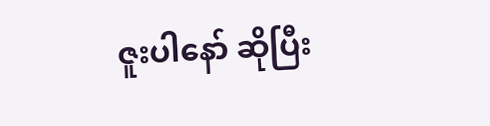ဇူးပါနော် ဆိုပြီး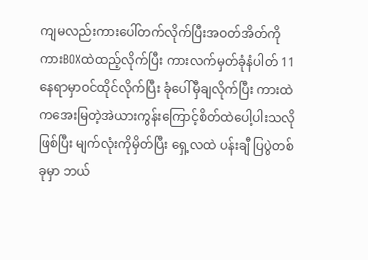ကျမလည်းကားပေါ်တက်လိုက်ပြီးအဝတ်အိတ်ကို ကားBOXထဲထည့်လိုက်ပြီး ကားလက်မှတ်ခုံနံပါတ် 11 နေရာမှာဝင်ထိုင်လိုက်ပြီး ခုံပေါ်မှီချလိုက်ပြီး ကားထဲကအေးမြတဲ့အဲယားကွန်းကြောင့်စိတ်ထဲပေါ့ပါးသလိုဖြစ်ပြီး မျက်လုံးကိုမှိတ်ပြီး ရှေ့လထဲ ပန်းချီ ပြပွဲတစ်ခုမှာ ဘယ်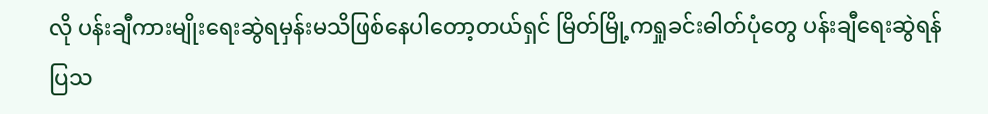လို ပန်းချီကားမျိုးရေးဆွဲရမှန်းမသိဖြစ်နေပါတော့တယ်ရှင် မြိတ်မြို့ကရှုခင်းဓါတ်ပုံတွေ ပန်းချီရေးဆွဲရန်ပြသ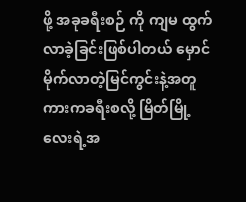ဖို့ အခုခရီးစဉ် ကို ကျမ ထွက်လာခဲ့ခြင်းဖြစ်ပါတယ် မှောင်မိုက်လာတဲ့မြင်ကွင်းနဲ့အတူကားကခရီးစလို့ မြိတ်မြို့လေးရဲ့အ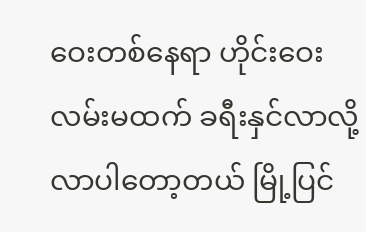ဝေးတစ်နေရာ ဟိုင်းဝေးလမ်းမထက် ခရီးနှင်လာလို့လာပါတော့တယ် မြို့ပြင်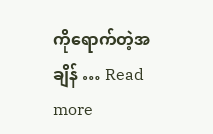ကိုရောက်တဲ့အချိန် … Read more